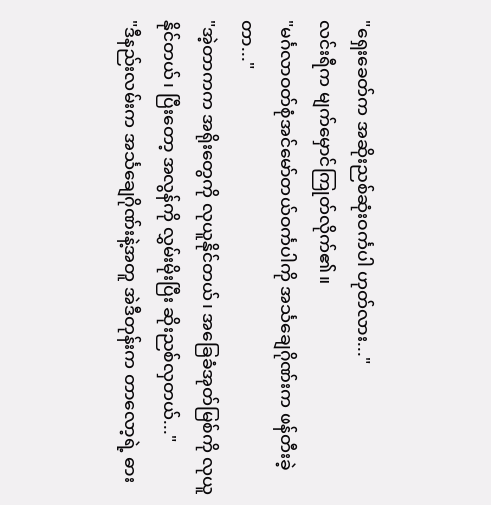"ရှေးခေတ်က အဆိုးညစ်ဆုံးဝင်္ကပါ ဟုတ်လား..."
လင်းရီက မျက်မှောင်ကြုတ်လိုက်၏။
"မင်္ဂလာဝတ်စုံအင်မော်တယ်ဝင်္ကပါကို အင်္သချေဂိုဏ်းက ဖန်တီးခဲ့တာ..."
"အဲ့တာကက အရိုးတွေကို လုယူနိုင်တယ်၊ အခြေခံအုတ်မြစ်ကို လုယူနိုင်တယ်၊ ပြီးတော့ အလွန်ကို လွှမ်းမိုးပြီး ဆိုးညစ်လှတယ်..."
"ဒီနည်းလမ်းက အင်္သချေဂိုဏ်းနဲ့အတူ အဲဒီတုန်းက တာလော့ရဲ့ ဓား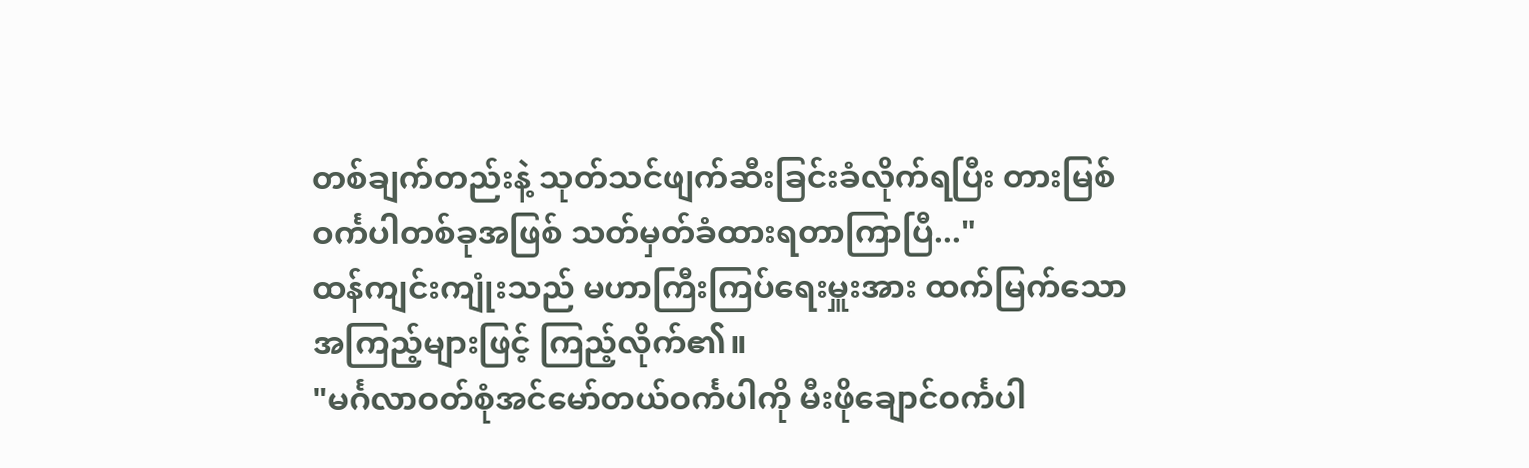တစ်ချက်တည်းနဲ့ သုတ်သင်ဖျက်ဆီးခြင်းခံလိုက်ရပြီး တားမြစ်ဝင်္ကပါတစ်ခုအဖြစ် သတ်မှတ်ခံထားရတာကြာပြီ..."
ထန်ကျင်းကျုံးသည် မဟာကြီးကြပ်ရေးမှူးအား ထက်မြက်သော အကြည့်များဖြင့် ကြည့်လိုက်၏။
"မင်္ဂလာဝတ်စုံအင်မော်တယ်ဝင်္ကပါကို မီးဖိုချောင်ဝင်္ကပါ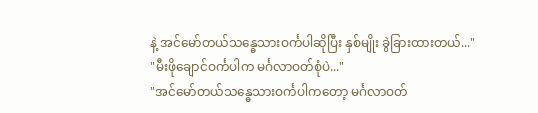နဲ့ အင်မော်တယ်သန္ဓေသားဝင်္ကပါဆိုပြီး နှစ်မျိုး ခွဲခြားထားတယ်..."
"မီးဖိုချောင်ဝင်္ကပါက မင်္ဂလာဝတ်စုံပဲ..."
"အင်မော်တယ်သန္ဓေသားဝင်္ကပါကတော့ မင်္ဂလာဝတ်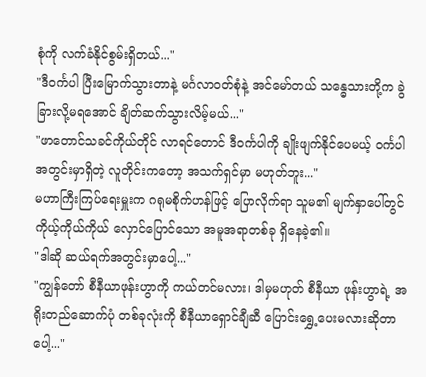စုံကို လက်ခံနိုင်စွမ်းရှိတယ်..."
"ဒီဝင်္ကပါ ပြီးမြောက်သွားတာနဲ့ မင်္ဂလာဝတ်စုံနဲ့ အင်မော်တယ် သန္ဓေသားတို့က ခွဲခြားလို့မရအောင် ချိတ်ဆက်သွားလိမ့်မယ်..."
"ဖာတောင်သခင်ကိုယ်တိုင် လာရင်တောင် ဒီဝင်္ကပါကို ချိုးဖျက်နိုင်ပေမယ့် ဝင်္ကပါ အတွင်းမှာရှိတဲ့ လူတိုင်းကတော့ အသက်ရှင်မှာ မဟုတ်ဘူး..."
မဟာကြီးကြပ်ရေးမှူးက ဂရုမစိုက်ဟန်ဖြင့် ပြောလိုက်ရာ သူမ၏ မျက်နှာပေါ်တွင် ကိုယ့်ကိုယ်ကိုယ် လှောင်ပြောင်သော အမူအရာတစ်ခု ရှိနေခဲ့၏။
"ဒါဆို ဆယ်ရက်အတွင်းမှာပေါ့..."
"ကျွန်တော် စီနီယာဖုန်းဟွာကို ကယ်တင်မလား၊ ဒါမှမဟုတ် စီနီယာ ဖုန်းဟွာရဲ့ အရိုးတည်ဆောက်ပုံ တစ်ခုလုံးကို စီနီယာရှောင်ချီဆီ ပြောင်းရွှေ့ပေးမလားဆိုတာပေါ့..."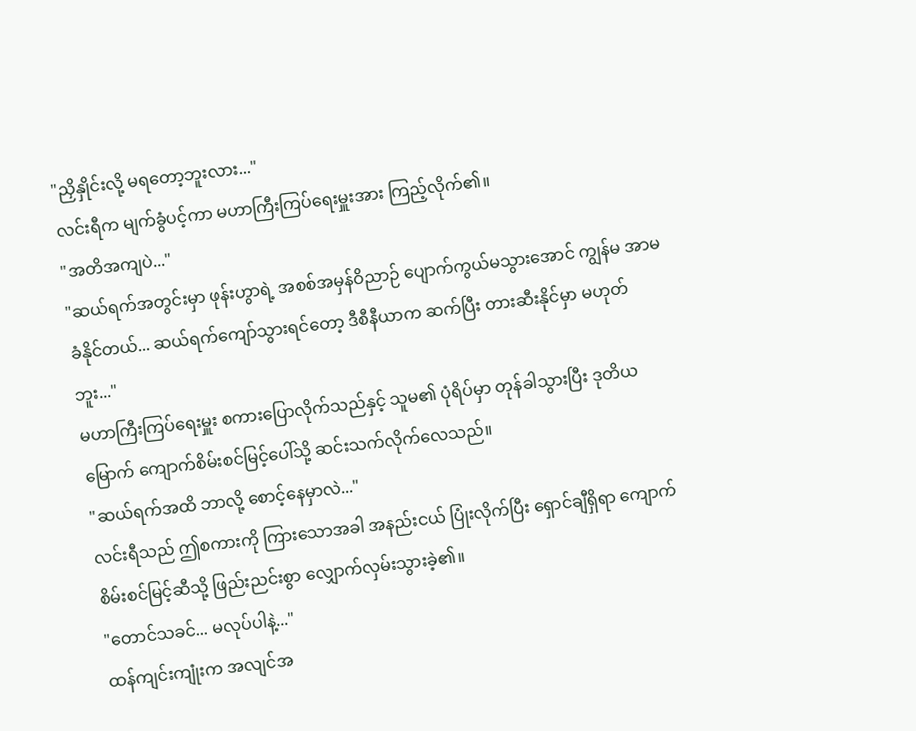"ညှိနှိုင်းလို့ မရတော့ဘူးလား..."
လင်းရီက မျက်ခွံပင့်ကာ မဟာကြီးကြပ်ရေးမှူးအား ကြည့်လိုက်၏။
"အတိအကျပဲ..."
"ဆယ်ရက်အတွင်းမှာ ဖုန်းဟွာရဲ့ အစစ်အမှန်ဝိညာဉ် ပျောက်ကွယ်မသွားအောင် ကျွန်မ အာမခံနိုင်တယ်... ဆယ်ရက်ကျော်သွားရင်တော့ ဒီစီနီယာက ဆက်ပြီး တားဆီးနိုင်မှာ မဟုတ်ဘူး..."
မဟာကြီးကြပ်ရေးမှူး စကားပြောလိုက်သည်နှင့် သူမ၏ ပုံရိပ်မှာ တုန်ခါသွားပြီး ဒုတိယမြောက် ကျောက်စိမ်းစင်မြင့်ပေါ်သို့ ဆင်းသက်လိုက်လေသည်။
"ဆယ်ရက်အထိ ဘာလို့ စောင့်နေမှာလဲ..."
လင်းရီသည် ဤစကားကို ကြားသောအခါ အနည်းငယ် ပြုံးလိုက်ပြီး ရှောင်ချီရှိရာ ကျောက်စိမ်းစင်မြင့်ဆီသို့ ဖြည်းညင်းစွာ လျှောက်လှမ်းသွားခဲ့၏။
"တောင်သခင်... မလုပ်ပါနဲ့..."
ထန်ကျင်းကျုံးက အလျင်အ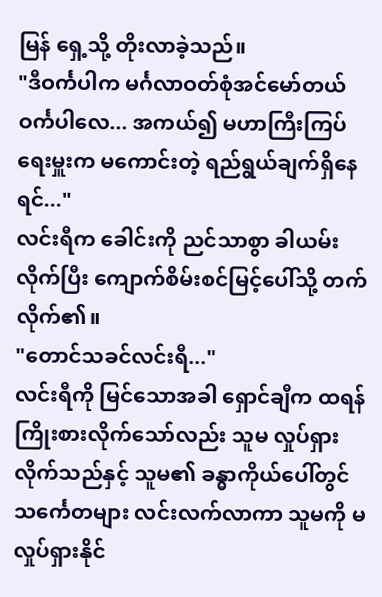မြန် ရှေ့သို့ တိုးလာခဲ့သည်။
"ဒီဝင်္ကပါက မင်္ဂလာဝတ်စုံအင်မော်တယ် ဝင်္ကပါလေ... အကယ်၍ မဟာကြီးကြပ်ရေးမှူးက မကောင်းတဲ့ ရည်ရွယ်ချက်ရှိနေရင်..."
လင်းရီက ခေါင်းကို ညင်သာစွာ ခါယမ်းလိုက်ပြီး ကျောက်စိမ်းစင်မြင့်ပေါ်သို့ တက်လိုက်၏။
"တောင်သခင်လင်းရီ..."
လင်းရီကို မြင်သောအခါ ရှောင်ချီက ထရန် ကြိုးစားလိုက်သော်လည်း သူမ လှုပ်ရှားလိုက်သည်နှင့် သူမ၏ ခန္ဓာကိုယ်ပေါ်တွင် သင်္ကေတများ လင်းလက်လာကာ သူမကို မလှုပ်ရှားနိုင်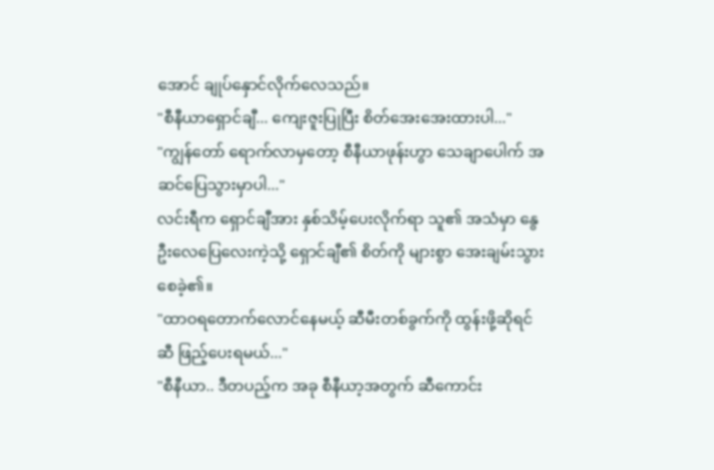အောင် ချုပ်နှောင်လိုက်လေသည်။
"စီနီယာရှောင်ချီ... ကျေးဇူးပြုပြီး စိတ်အေးအေးထားပါ..."
"ကျွန်တော် ရောက်လာမှတော့ စီနီယာဖုန်းဟွာ သေချာပေါက် အဆင်ပြေသွားမှာပါ..."
လင်းရီက ရှောင်ချီအား နှစ်သိမ့်ပေးလိုက်ရာ သူ၏ အသံမှာ နွေဦးလေပြေလေးကဲ့သို့ ရှောင်ချီ၏ စိတ်ကို များစွာ အေးချမ်းသွားစေခဲ့၏။
"ထာဝရတောက်လောင်နေမယ့် ဆီမီးတစ်ခွက်ကို ထွန်းဖို့ဆိုရင် ဆီ ဖြည့်ပေးရမယ်..."
"စီနီယာ.. ဒီတပည့်က အခု စီနီယာ့အတွက် ဆီကောင်း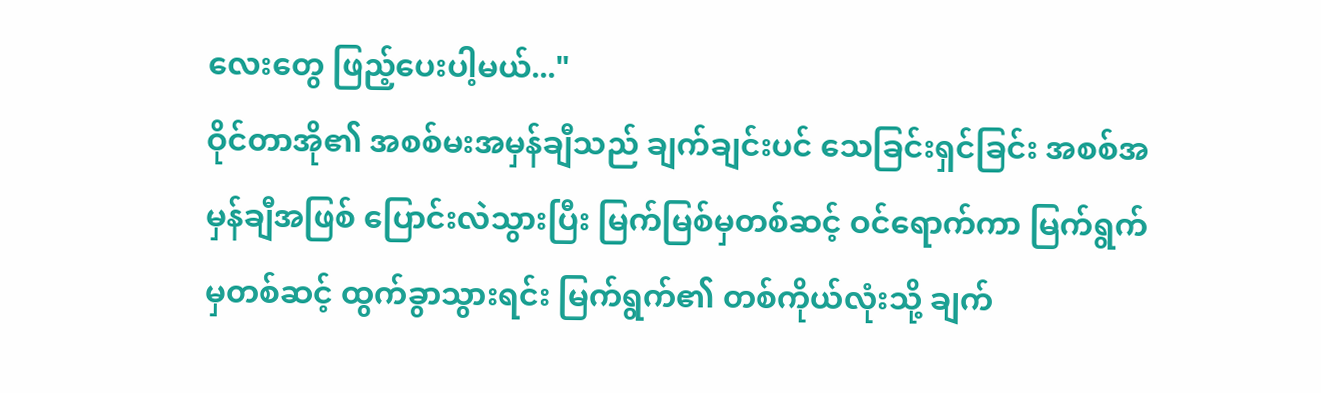လေးတွေ ဖြည့်ပေးပါ့မယ်..."
ဝိုင်တာအို၏ အစစ်မးအမှန်ချီသည် ချက်ချင်းပင် သေခြင်းရှင်ခြင်း အစစ်အမှန်ချီအဖြစ် ပြောင်းလဲသွားပြီး မြက်မြစ်မှတစ်ဆင့် ဝင်ရောက်ကာ မြက်ရွက်မှတစ်ဆင့် ထွက်ခွာသွားရင်း မြက်ရွက်၏ တစ်ကိုယ်လုံးသို့ ချက်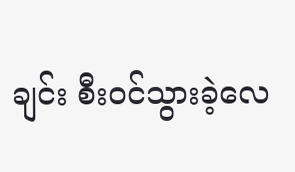ချင်း စီးဝင်သွားခဲ့လေ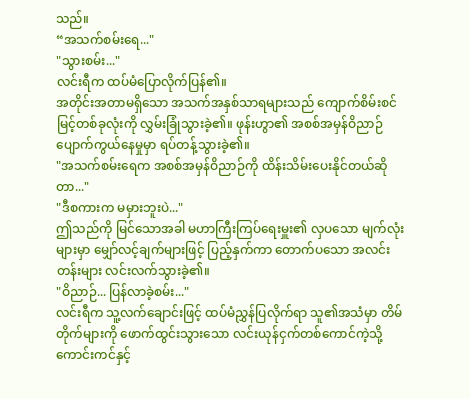သည်။
“အသက်စမ်းရေ..."
"သွားစမ်း..."
လင်းရီက ထပ်မံပြောလိုက်ပြန်၏။
အတိုင်းအတာမရှိသော အသက်အနှစ်သာရများသည် ကျောက်စိမ်းစင်မြင့်တစ်ခုလုံးကို လွှမ်းခြုံသွားခဲ့၏။ ဖုန်းဟွာ၏ အစစ်အမှန်ဝိညာဉ် ပျောက်ကွယ်နေမှုမှာ ရပ်တန့်သွားခဲ့၏။
"အသက်စမ်းရေက အစစ်အမှန်ဝိညာဉ်ကို ထိန်းသိမ်းပေးနိုင်တယ်ဆိုတာ..."
"ဒီစကားက မမှားဘူးပဲ..."
ဤသည်ကို မြင်သောအခါ မဟာကြီးကြပ်ရေးမှူး၏ လှပသော မျက်လုံးများမှာ မျှော်လင့်ချက်များဖြင့် ပြည့်နှက်ကာ တောက်ပသော အလင်းတန်းများ လင်းလက်သွားခဲ့၏။
"ဝိညာဉ်... ပြန်လာခဲ့စမ်း..."
လင်းရီက သူ့လက်ချောင်းဖြင့် ထပ်မံညွှန်ပြလိုက်ရာ သူ၏အသံမှာ တိမ်တိုက်များကို ဖောက်ထွင်းသွားသော လင်းယုန်ငှက်တစ်ကောင်ကဲ့သို့ ကောင်းကင်နှင့်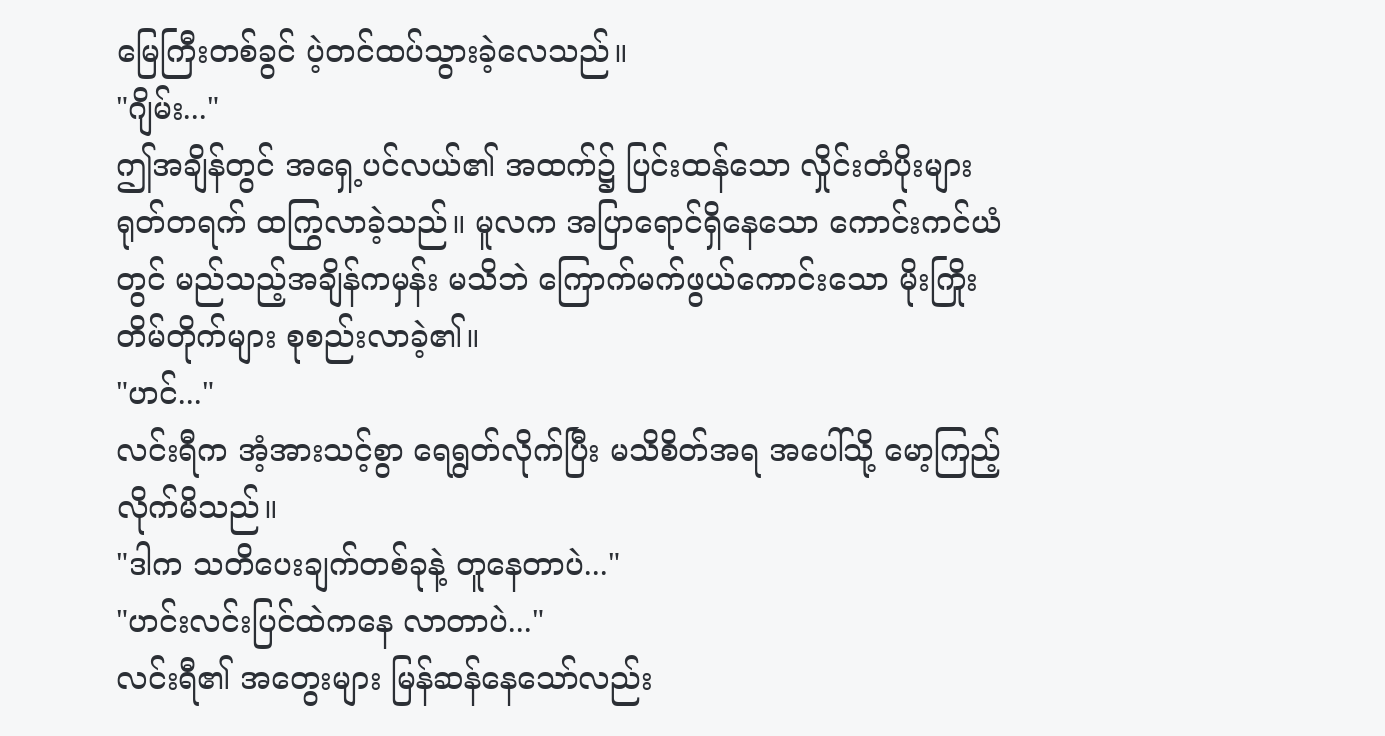မြေကြီးတစ်ခွင် ပဲ့တင်ထပ်သွားခဲ့လေသည်။
"ဂျိမ်း..."
ဤအချိန်တွင် အရှေ့ပင်လယ်၏ အထက်၌ ပြင်းထန်သော လှိုင်းတံပိုးများ ရုတ်တရက် ထကြွလာခဲ့သည်။ မူလက အပြာရောင်ရှိနေသော ကောင်းကင်ယံတွင် မည်သည့်အချိန်ကမှန်း မသိဘဲ ကြောက်မက်ဖွယ်ကောင်းသော မိုးကြိုးတိမ်တိုက်များ စုစည်းလာခဲ့၏။
"ဟင်..."
လင်းရီက အံ့အားသင့်စွာ ရေရွတ်လိုက်ပြီး မသိစိတ်အရ အပေါ်သို့ မော့ကြည့်လိုက်မိသည်။
"ဒါက သတိပေးချက်တစ်ခုနဲ့ တူနေတာပဲ..."
"ဟင်းလင်းပြင်ထဲကနေ လာတာပဲ..."
လင်းရီ၏ အတွေးများ မြန်ဆန်နေသော်လည်း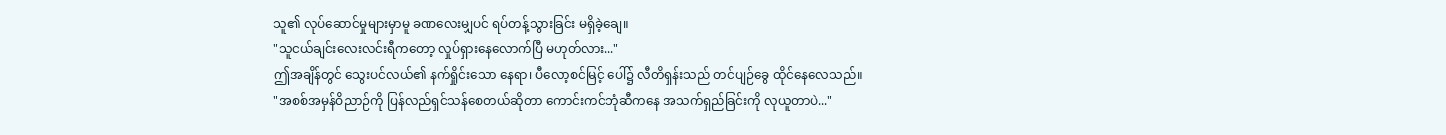သူ၏ လုပ်ဆောင်မှုများမှာမူ ခဏလေးမျှပင် ရပ်တန့်သွားခြင်း မရှိခဲ့ချေ။
"သူငယ်ချင်းလေးလင်းရီကတော့ လှုပ်ရှားနေလောက်ပြီ မဟုတ်လား..."
ဤအချိန်တွင် သွေးပင်လယ်၏ နက်ရှိုင်းသော နေရာ၊ ပီလော့စင်မြင့် ပေါ်၌ လီတိရှန်းသည် တင်ပျဉ်ခွေ ထိုင်နေလေသည်။
"အစစ်အမှန်ဝိညာဉ်ကို ပြန်လည်ရှင်သန်စေတယ်ဆိုတာ ကောင်းကင်ဘုံဆီကနေ အသက်ရှည်ခြင်းကို လုယူတာပဲ..."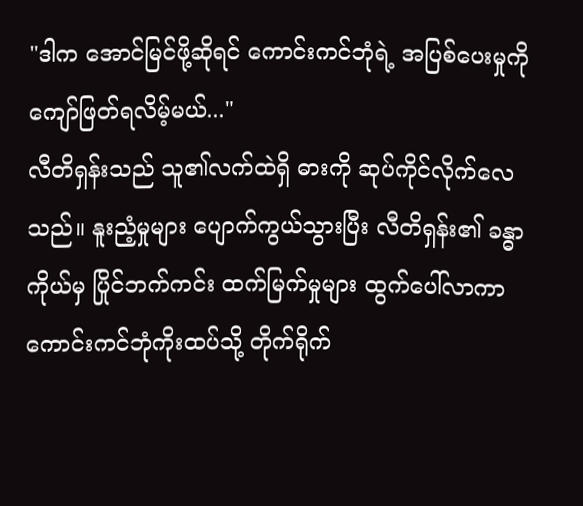"ဒါက အောင်မြင်ဖို့ဆိုရင် ကောင်းကင်ဘုံရဲ့ အပြစ်ပေးမှုကို ကျော်ဖြတ်ရလိမ့်မယ်..."
လီတိရှန်းသည် သူ၏လက်ထဲရှိ ဓားကို ဆုပ်ကိုင်လိုက်လေသည်။ နူးညံ့မှုများ ပျောက်ကွယ်သွားပြီး လီတိရှန်း၏ ခန္ဓာကိုယ်မှ ပြိုင်ဘက်ကင်း ထက်မြက်မှုများ ထွက်ပေါ်လာကာ ကောင်းကင်ဘုံကိုးထပ်သို့ တိုက်ရိုက်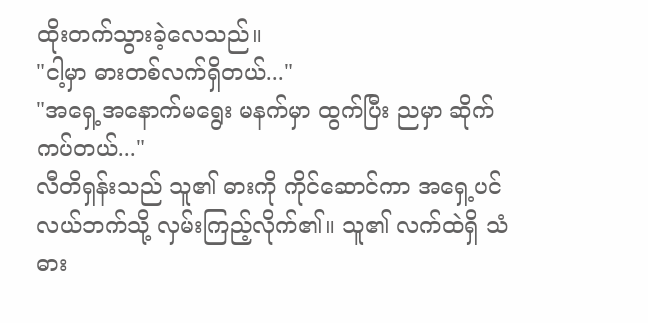ထိုးတက်သွားခဲ့လေသည်။
"ငါ့မှာ ဓားတစ်လက်ရှိတယ်..."
"အရှေ့အနောက်မရွေး မနက်မှာ ထွက်ပြီး ညမှာ ဆိုက်ကပ်တယ်..."
လီတိရှန်းသည် သူ၏ ဓားကို ကိုင်ဆောင်ကာ အရှေ့ပင်လယ်ဘက်သို့ လှမ်းကြည့်လိုက်၏။ သူ၏ လက်ထဲရှိ သံဓား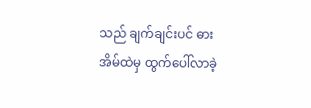သည် ချက်ချင်းပင် ဓားအိမ်ထဲမှ ထွက်ပေါ်လာခဲ့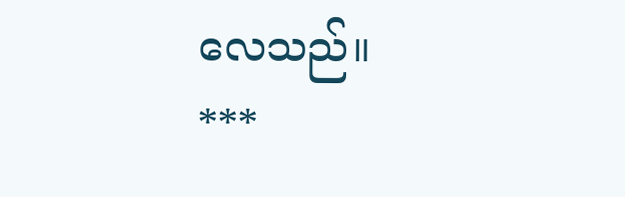လေသည်။
***